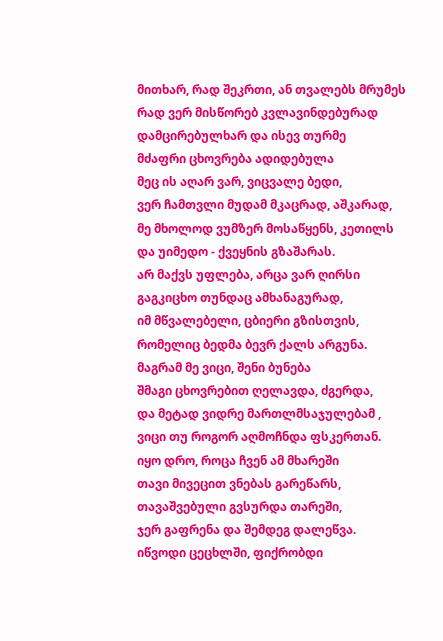მითხარ, რად შეკრთი, ან თვალებს მრუმეს
რად ვერ მისწორებ კვლავინდებურად
დამცირებულხარ და ისევ თურმე
მძაფრი ცხოვრება ადიდებულა
მეც ის აღარ ვარ, ვიცვალე ბედი,
ვერ ჩამთვლი მუდამ მკაცრად, აშკარად,
მე მხოლოდ ვუმზერ მოსაწყენს, კეთილს
და უიმედო - ქვეყნის გზაშარას.
არ მაქვს უფლება, არცა ვარ ღირსი
გაგკიცხო თუნდაც ამხანაგურად,
იმ მწვალებელი, ცბიერი გზისთვის,
რომელიც ბედმა ბევრ ქალს არგუნა.
მაგრამ მე ვიცი, შენი ბუნება
შმაგი ცხოვრებით ღელავდა, ძგერდა,
და მეტად ვიდრე მართლმსაჯულებამ ,
ვიცი თუ როგორ აღმოჩნდა ფსკერთან.
იყო დრო, როცა ჩვენ ამ მხარეში
თავი მივეცით ვნებას გარეწარს,
თავაშვებული გვსურდა თარეში,
ჯერ გაფრენა და შემდეგ დალეწვა.
იწვოდი ცეცხლში, ფიქრობდი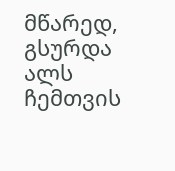მწარედ,
გსურდა ალს ჩემთვის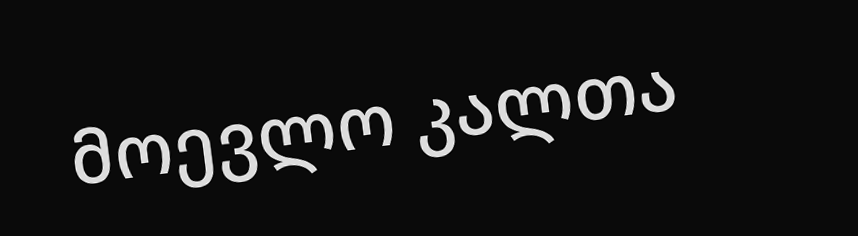მოევლო კალთა